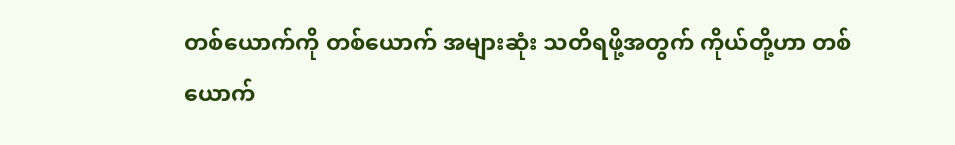တစ်ယောက်ကို တစ်ယောက် အများဆုံး သတိရဖို့အတွက် ကိုယ်တို့ဟာ တစ်ယောက်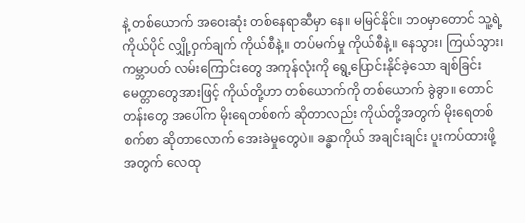နဲ့ တစ်ယောက် အဝေးဆုံး တစ်နေရာဆီမှာ နေ။ မမြင်နိုင်။ ဘ၀မှာတောင် သူ့ရဲ့ ကိုယ်ပိုင် လျှို့ဝှက်ချက် ကိုယ်စီနဲ့။ တပ်မက်မှု ကိုယ်စီနဲ့။ နေသွား၊ ကြယ်သွား၊ ကမ္ဘာပတ် လမ်းကြောင်းတွေ အကုန်လုံးကို ရွေ့ပြောင်းနိုင်ခဲ့သော ချစ်ခြင်းမေတ္တာတွေအားဖြင့် ကိုယ်တို့ဟာ တစ်ယောက်ကို တစ်ယောက် ခွဲခွာ။ တောင်တန်းတွေ အပေါ်က မိုးရေတစ်စက် ဆိုတာလည်း ကိုယ်တို့အတွက် မိုးရေတစ်စက်စာ ဆိုတာလောက် အေးခဲမှုတွေပဲ။ ခန္ဓာကိုယ် အချင်းချင်း ပူးကပ်ထားဖို့အတွက် လေထု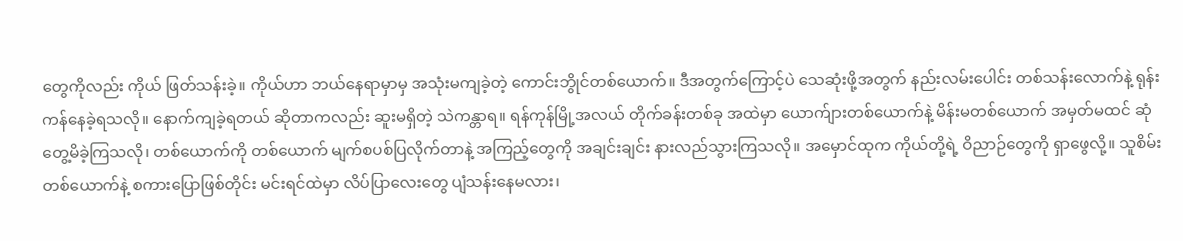တွေကိုလည်း ကိုယ် ဖြတ်သန်းခဲ့။ ကိုယ်ဟာ ဘယ်နေရာမှာမှ အသုံးမကျခဲ့တဲ့ ကောင်းဘွိုင်တစ်ယောက်။ ဒီအတွက်ကြောင့်ပဲ သေဆုံးဖို့အတွက် နည်းလမ်းပေါင်း တစ်သန်းလောက်နဲ့ ရုန်းကန်နေခဲ့ရသလို။ နောက်ကျခဲ့ရတယ် ဆိုတာကလည်း ဆူးမရှိတဲ့ သဲကန္တာရ။ ရန်ကုန်မြို့အလယ် တိုက်ခန်းတစ်ခု အထဲမှာ ယောက်ျားတစ်ယောက်နဲ့ မိန်းမတစ်ယောက် အမှတ်မထင် ဆုံတွေ့မိခဲ့ကြသလို၊ တစ်ယောက်ကို တစ်ယောက် မျက်စပစ်ပြလိုက်တာနဲ့ အကြည့်တွေကို အချင်းချင်း နားလည်သွားကြသလို။ အမှောင်ထုက ကိုယ်တို့ရဲ့ ဝိညာဉ်တွေကို ရှာဖွေလို့။ သူစိမ်းတစ်ယောက်နဲ့ စကားပြောဖြစ်တိုင်း မင်းရင်ထဲမှာ လိပ်ပြာလေးတွေ ပျံသန်းနေမလား၊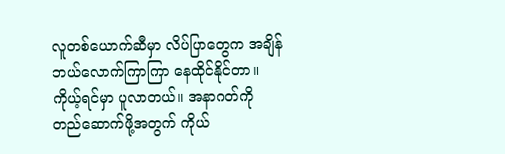လူတစ်ယောက်ဆီမှာ လိပ်ပြာတွေက အချိန် ဘယ်လောက်ကြာကြာ နေထိုင်နိုင်တာ။ ကိုယ့်ရင်မှာ ပူလာတယ်။ အနာဂတ်ကို တည်ဆောက်ဖို့အတွက် ကိုယ်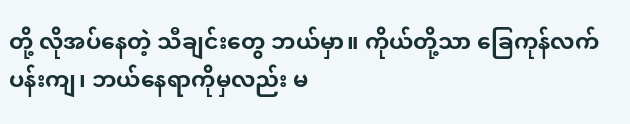တို့ လိုအပ်နေတဲ့ သီချင်းတွေ ဘယ်မှာ။ ကိုယ်တို့သာ ခြေကုန်လက်ပန်းကျ၊ ဘယ်နေရာကိုမှလည်း မ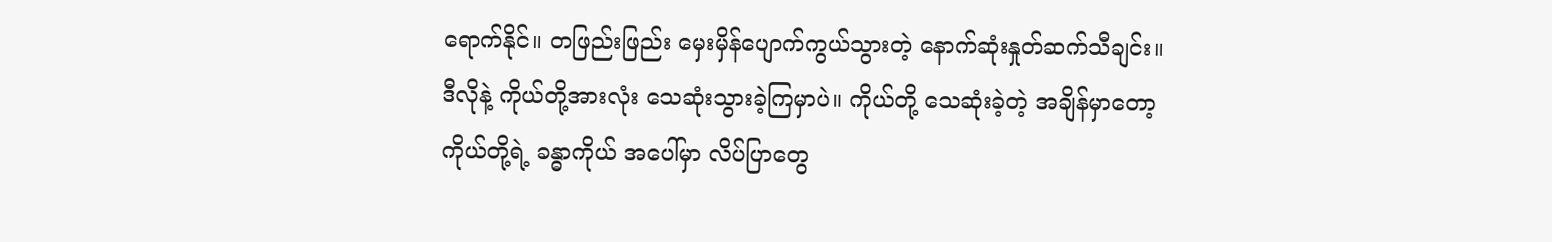ရောက်နိုင်။ တဖြည်းဖြည်း မှေးမှိန်ပျောက်ကွယ်သွားတဲ့ နောက်ဆုံးနှုတ်ဆက်သီချင်း။ ဒီလိုနဲ့ ကိုယ်တို့အားလုံး သေဆုံးသွားခဲ့ကြမှာပဲ။ ကိုယ်တို့ သေဆုံးခဲ့တဲ့ အချိန်မှာတော့ ကိုယ်တို့ရဲ့ ခန္ဓာကိုယ် အပေါ်မှာ လိပ်ပြာတွေ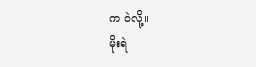က ဝဲလို့။
မိုးရဲ